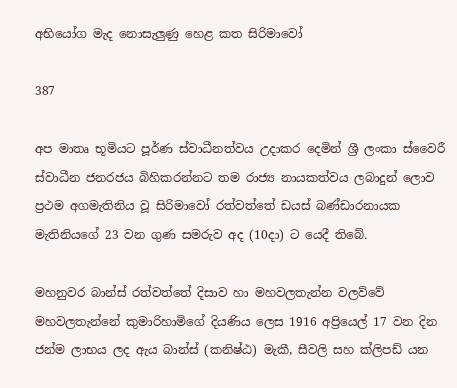අභියෝග මැද නොසැලුණු හෙළ කත සිරිමාවෝ

387

අප මාතෘ භූමියට පූර්ණ ස්වාධීනත්වය උදාකර දෙමින් ශ්‍රී ලංකා ස්වෛරී ස්වාධීන ජනරජය බිහිකරන්නට තම රාජ්‍ය නායකත්වය ලබාදුන් ලොව ප්‍රථම අගමැතිනිය වූ සිරිමාවෝ රත්වත්තේ ඩයස් බණ්ඩාරනායක මැතිනියගේ 23 වන ගුණ සමරුව අද (10දා) ට යෙදී තිබේ.

මහනුවර බාන්ස් රත්වත්තේ දිසාව හා මහවලතැන්න වලව්වේ මහවලතැන්නේ කුමාරිහාමිගේ දියණිය ලෙස 1916 අප්‍රියෙල් 17 වන දින ජන්ම ලාභය ලද ඇය බාන්ස් (කනිෂ්ඨ) මැකී, සීවලි සහ ක්ලිපඩ් යන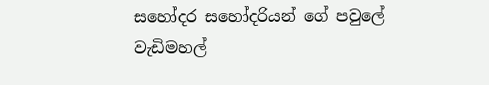සහෝදර සහෝදරියන් ගේ පවුලේ වැඩිමහල්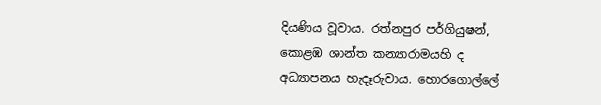දියණිය වූවාය. රත්නපුර පර්ගියුෂන්, කොළඹ ශාන්ත කන්‍යාරාමයහි ද අධ්‍යාපනය හැදෑරුවාය. හොරගොල්ලේ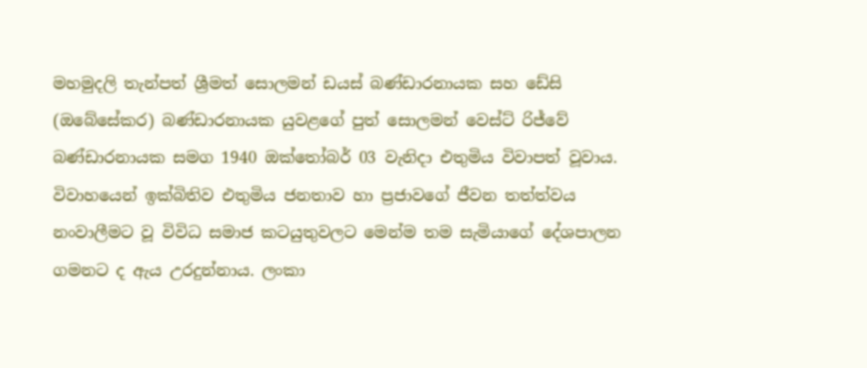මහමුදලි තැන්පත් ශ්‍රීමත් සොලමන් ඩයස් බණ්ඩාරනායක සහ ඩේසි (ඔබේසේකර) බණ්ඩාරනායක යුවළගේ පුත් සොලමන් වෙස්ට් රිජ්වේ බණ්ඩාරනායක සමග 1940 ඔක්තෝබර් 03 වැනිදා එතුමිය විවාපත් වූවාය. විවාහයෙන් ඉක්බිතිව එතුමිය ජනතාව හා ප්‍රජාවගේ ජීවන තත්ත්වය නංවාලීමට වූ විවිධ සමාජ කටයුතුවලට මෙන්ම තම සැමියාගේ දේශපාලන ගමනට ද ඇය උරදුන්නාය. ලංකා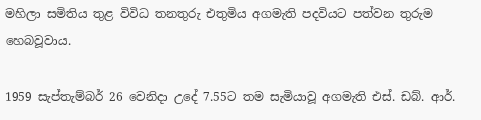මහිලා සමිතිය තුළ විවිධ තනතුරු එතුමිය අගමැති පදවියට පත්වන තුරුම හෙබවූවාය.

1959 සැප්තැම්බර් 26 වෙනිදා උදේ 7.55ට තම සැමියාවූ අගමැති එස්. ඩබ්. ආර්.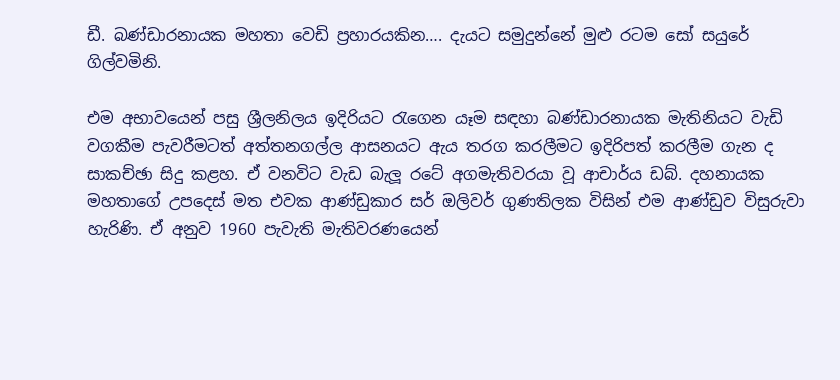ඩී. බණ්ඩාරනායක මහතා වෙඩි ප්‍රහාරයකින…. දැයට සමුදුන්නේ මුළු රටම සෝ සයුරේ ගිල්වමිනි.

එම අභාවයෙන් පසු ශ්‍රීලනිලය ඉදිරියට රැගෙන යෑම සඳහා බණ්ඩාරනායක මැතිනියට වැඩි වගකීම පැවරීමටත් අත්තනගල්ල ආසනයට ඇය තරග කරලීමට ඉදිරිපත් කරලීම ගැන ද සාකච්ඡා සිදු කළහ. ඒ වනවිට වැඩ බැලූ රටේ අගමැතිවරයා වූ ආචාර්ය ඩබ්. දහනායක මහතාගේ උපදෙස් මත එවක ආණ්ඩුකාර සර් ඔලිවර් ගුණතිලක විසින් එම ආණ්ඩුව විසුරුවා හැරිණි. ඒ අනුව 1960 පැවැති මැතිවරණයෙන්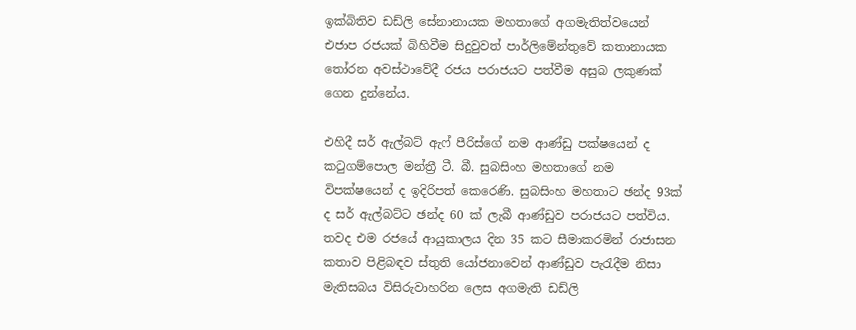ඉක්බිතිව ඩඩ්ලි සේනානායක මහතාගේ අගමැතිත්වයෙන් එජාප රජයක් බිහිවීම සිදුවුවත් පාර්ලිමේන්තුවේ කතානායක තෝරන අවස්ථාවේදී රජය පරාජයට පත්වීම අසුබ ලකුණක් ගෙන දුන්නේය.

එහිදී සර් ඇල්බට් ඇෆ් පීරිස්ගේ නම ආණ්ඩු පක්ෂයෙන් ද කටුගම්පොල මන්ත්‍රී ටී. බී. සුබසිංහ මහතාගේ නම විපක්ෂයෙන් ද ඉදිරිපත් කෙරෙණි. සුබසිංහ මහතාට ඡන්ද 93ක් ද සර් ඇල්බට්ට ඡන්ද 60 ක් ලැබී ආණ්ඩුව පරාජයට පත්විය. තවද එම රජයේ ආයුකාලය දින 35 කට සීමාකරමින් රාජාසන කතාව පිළිබඳව ස්තුති යෝජනාවෙන් ආණ්ඩුව පැරැදීම නිසා මැතිසබය විසිරුවාහරින ලෙස අගමැති ඩඩ්ලි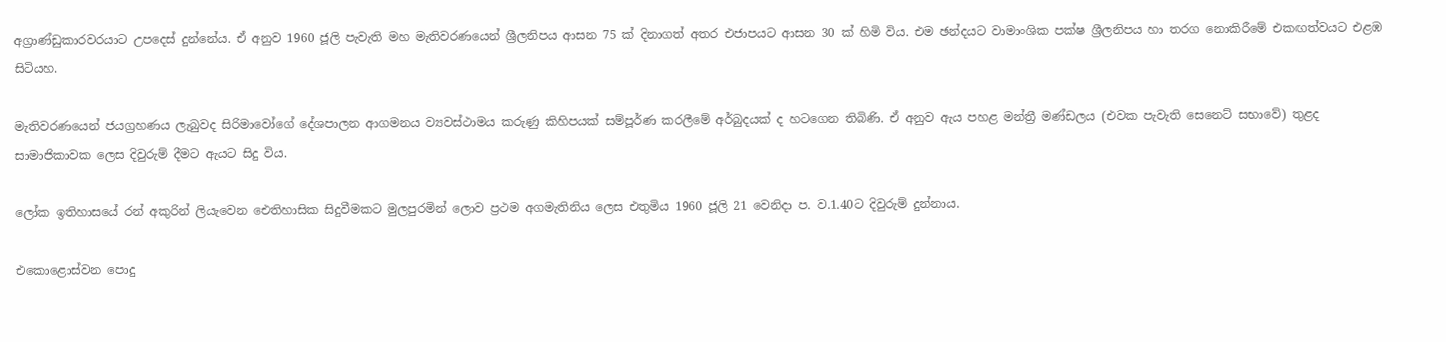අග්‍රාණ්ඩුකාරවරයාට උපදෙස් දුන්නේය. ඒ අනුව 1960 ජූලි පැවැති මහ මැතිවරණයෙන් ශ්‍රීලනිපය ආසන 75 ක් දිනාගත් අතර එජාපයට ආසන 30 ක් හිමි විය. එම ඡන්දයට වාමාංශික පක්ෂ ශ්‍රීලනිපය හා තරග නොකිරීමේ එකඟත්වයට එළඹ සිටියහ.

මැතිවරණයෙන් ජයග්‍රහණය ලැබුවද සිරිමාවෝගේ දේශපාලන ආගමනය ව්‍යවස්ථාමය කරුණු කිහිපයක් සම්පූර්ණ කරලීමේ අර්බුදයක් ද හටගෙන තිබිණි. ඒ අනුව ඇය පහළ මන්ත්‍රී මණ්ඩලය (එවක පැවැති සෙනෙට් සභාවේ) තුළද සාමාජිකාවක ලෙස දිවුරුම් දීමට ඇයට සිදු විය.

ලෝක ඉතිහාසයේ රන් අකුරින් ලියැවෙන ඓතිහාසික සිදුවීමකට මුලපුරමින් ලොව ප්‍රථම අගමැතිනිය ලෙස එතුමිය 1960 ජූලි 21 වෙනිදා ප. ව.1.40ට දිවුරුම් දුන්නාය.

එකොළොස්වන පොදු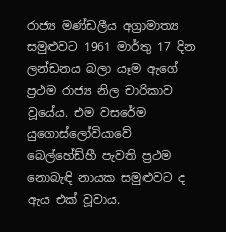රාජ්‍ය මණ්ඩලීය අග්‍රාමාත්‍ය සමුළුවට 1961 මාර්තු 17 දින ලන්ඩනය බලා යෑම ඇගේ ප්‍රථම රාජ්‍ය නිල චාරිකාව වූයේය. එම වසරේම යුගොස්ලෝවියාවේ බෙල්හේඩ්හී පැවති ප්‍රථම නොබැඳි නායක සමුළුවට ද ඇය එක් වූවාය.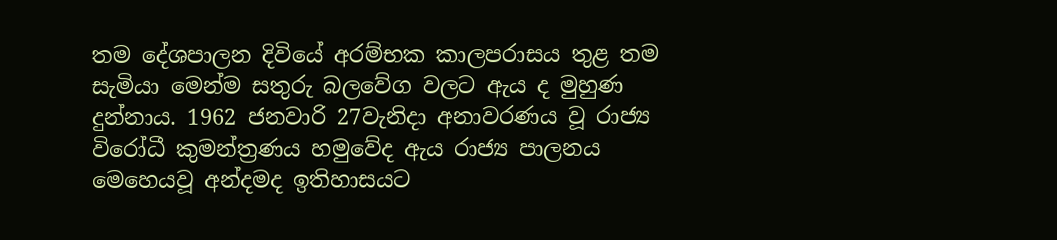තම දේශපාලන දිවියේ අරම්භක කාලපරාසය තුළ තම සැමියා මෙන්ම සතුරු බලවේග වලට ඇය ද මුහුණ දුන්නාය. 1962 ජනවාරි 27වැනිදා අනාවරණය වූ රාජ්‍ය විරෝධී කුමන්ත්‍රණය හමුවේද ඇය රාජ්‍ය පාලනය මෙහෙයවූ අන්දමද ඉතිහාසයට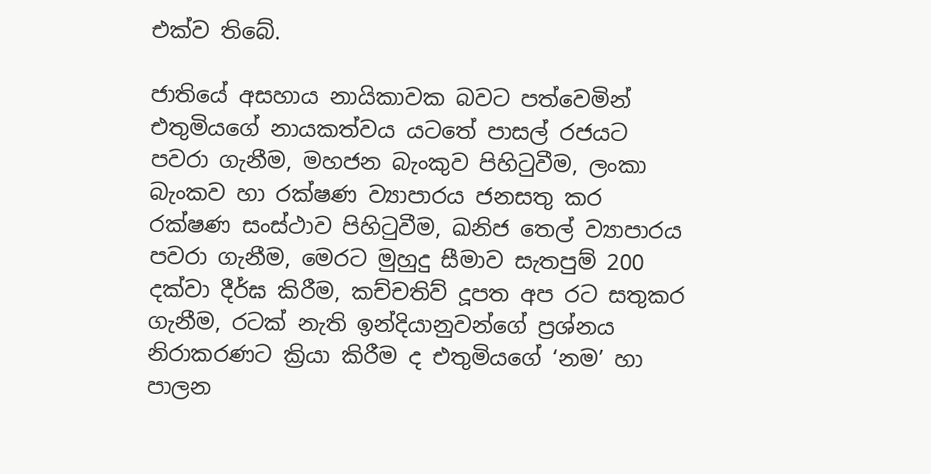එක්ව තිබේ.

ජාතියේ අසහාය නායිකාවක බවට පත්වෙමින් එතුමියගේ නායකත්වය යටතේ පාසල් රජයට පවරා ගැනීම, මහජන බැංකුව පිහිටුවීම, ලංකා බැංකව හා රක්ෂණ ව්‍යාපාරය ජනසතු කර රක්ෂණ සංස්ථාව පිහිටුවීම, ඛනිජ තෙල් ව්‍යාපාරය පවරා ගැනීම, මෙරට මුහුදු සීමාව සැතපුම් 200 දක්වා දීර්ඝ කිරීම, කච්චතිව් දූපත අප රට සතුකර ගැනීම, රටක් නැති ඉන්දියානුවන්ගේ ප්‍රශ්නය නිරාකරණට ක්‍රියා කිරීම ද එතුමියගේ ‘නම’ හා පාලන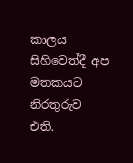කාලය සිහිවෙත්දී අප මතකයට නිරතුරුව එති.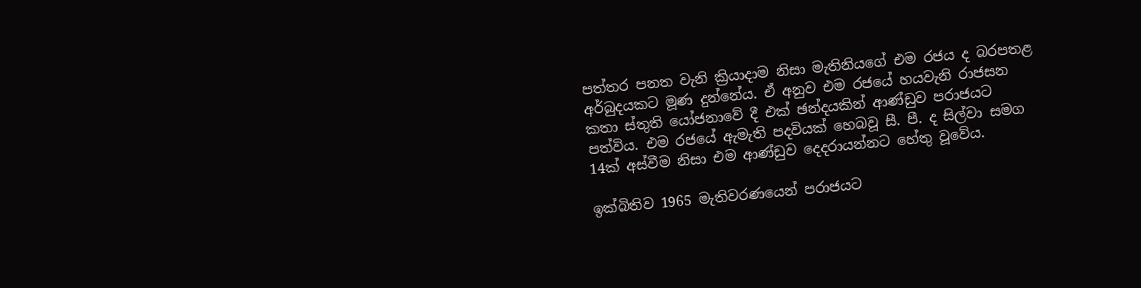පත්තර පනත වැනි ක්‍රියාදාම නිසා මැතිනියගේ එම රජය ද බරපතළ අර්බුදයකට මූණ දුන්නේය. ඒ අනුව එම රජයේ හයවැනි රාජසන කතා ස්තුති යෝජනාවේ දී එක් ඡන්දයකින් ආණ්ඩුව පරාජයට පත්විය. එම රජයේ ඇමැති පදවියක් හෙබවූ සී. පී. ද සිල්වා සමග 14ක් අස්වීම නිසා එම ආණ්ඩුව දෙදරායන්නට හේතු වූවේය.

ඉක්බිතිව 1965 මැතිවරණයෙන් පරාජයට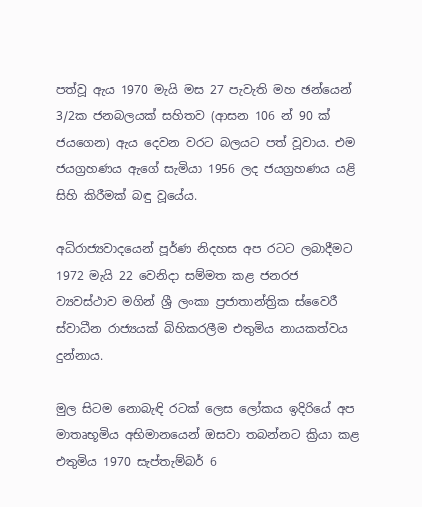පත්වූ ඇය 1970 මැයි මස 27 පැවැති මහ ඡන්යෙන් 3/2ක ජනබලයක් සහිතව (ආසන 106 න් 90 ක් ජයගෙන) ඇය දෙවන වරට බලයට පත් වූවාය. එම ජයග්‍රහණය ඇගේ සැමියා 1956 ලද ජයග්‍රහණය යළි සිහි කිරීමක් බඳු වූයේය.

අධිරාජ්‍යවාදයෙන් පූර්ණ නිදහස අප රටට ලබාදීමට 1972 මැයි 22 වෙනිදා සම්මත කළ ජනරජ ව්‍යවස්ථාව මගින් ශ්‍රී ලංකා ප්‍රජාතාන්ත්‍රික ස්වෛරී ස්වාධීන රාජ්‍යයක් බිහිකරලීම එතුමිය නායකත්වය දුන්නාය.

මුල සිටම නොබැඳි රටක් ලෙස ලෝකය ඉදිරියේ අප මාතෘභූමිය අභිමානයෙන් ඔසවා තබන්නට ක්‍රියා කළ එතුමිය 1970 සැප්තැම්බර් 6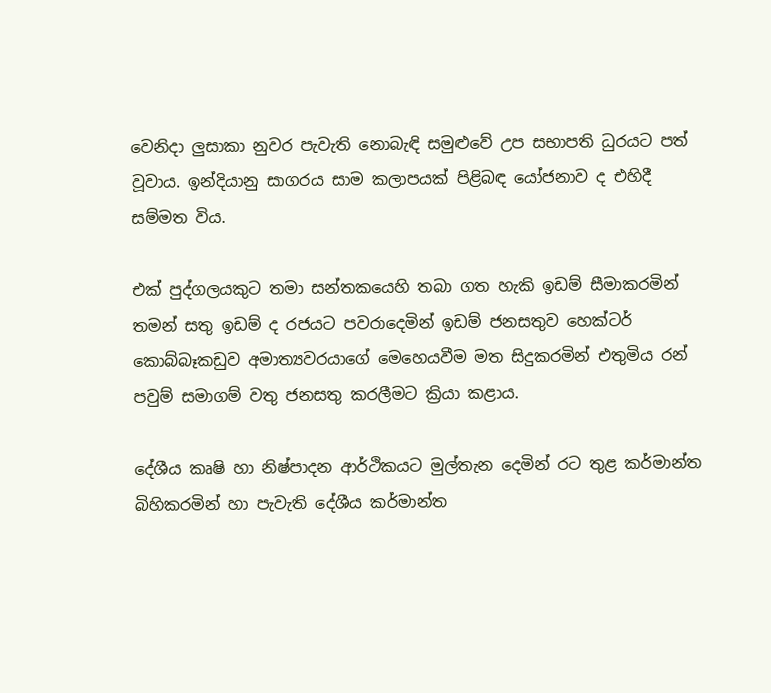වෙනිදා ලුසාකා නුවර පැවැති නොබැඳි සමුළුවේ උප සභාපති ධුරයට පත් වූවාය. ඉන්දියානු සාගරය සාම කලාපයක් පිළිබඳ යෝජනාව ද එහිදී සම්මත විය.

එක් පුද්ගලයකුට තමා සන්තකයෙහි තබා ගත හැකි ඉඩම් සීමාකරමින් තමන් සතු ඉඩම් ද රජයට පවරාදෙමින් ඉඩම් ජනසතුව හෙක්ටර් කොබ්බෑකඩුව අමාත්‍යවරයාගේ මෙහෙයවීම මත සිදුකරමින් එතුමිය රන් පවුම් සමාගම් වතු ජනසතු කරලීමට ක්‍රියා කළාය.

දේශීය කෘෂි හා නිෂ්පාදන ආර්ථිකයට මුල්තැන දෙමින් රට තුළ කර්මාන්ත බිහිකරමින් හා පැවැති දේශීය කර්මාන්ත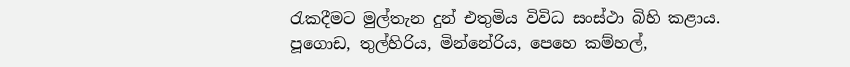රැකදීමට මුල්තැන දුන් එතුමිය විවිධ සංස්ථා බිහි කළාය. පූගොඩ, තුල්හිරිය, මින්නේරිය, පෙහෙ කම්හල්,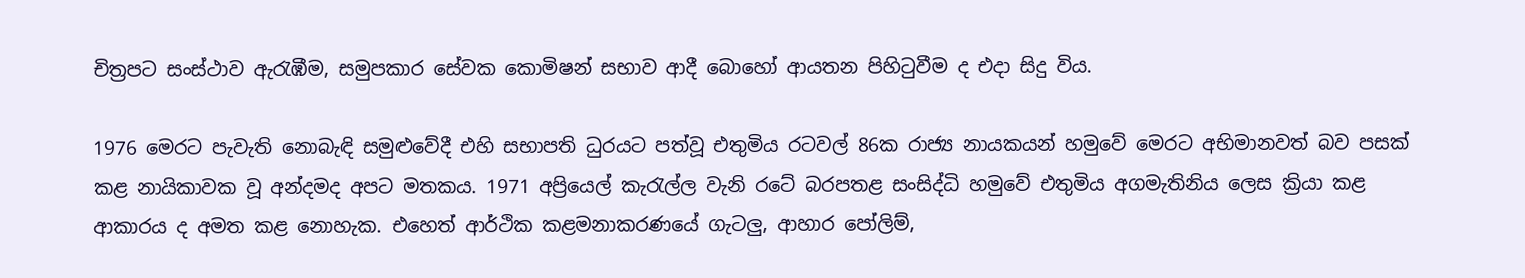චිත්‍රපට සංස්ථාව ඇරැඹීම, සමුපකාර සේවක කොමිෂන් සභාව ආදී බොහෝ ආයතන පිහිටුවීම ද එදා සිදු විය.

1976 මෙරට පැවැති නොබැඳි සමුළුවේදී එහි සභාපති ධුරයට පත්වූ එතුමිය රටවල් 86ක රාජ්‍ය නායකයන් හමුවේ මෙරට අභිමානවත් බව පසක් කළ නායිකාවක වූ අන්දමද අපට මතකය. 1971 අප්‍රියෙල් කැරැල්ල වැනි රටේ බරපතළ සංසිද්ධි හමුවේ එතුමිය අගමැතිනිය ලෙස ක්‍රියා කළ ආකාරය ද අමත කළ නොහැක. එහෙත් ආර්ථික කළමනාකරණයේ ගැටලු, ආහාර පෝලිම්,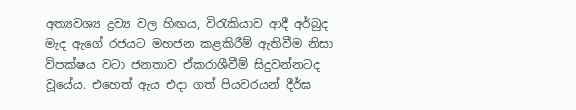අත්‍යවශ්‍ය ද්‍රව්‍ය වල හිඟය, විරැකියාව ආදී අර්බුද මැද ඇගේ රජයට මහජන කළකිරීම් ඇතිවීම නිසා විපක්ෂය වටා ජනතාව ඒකරාශීවීම් සිදුවන්නටද වූයේය. එහෙත් ඇය එදා ගත් පියවරයන් දීර්ඝ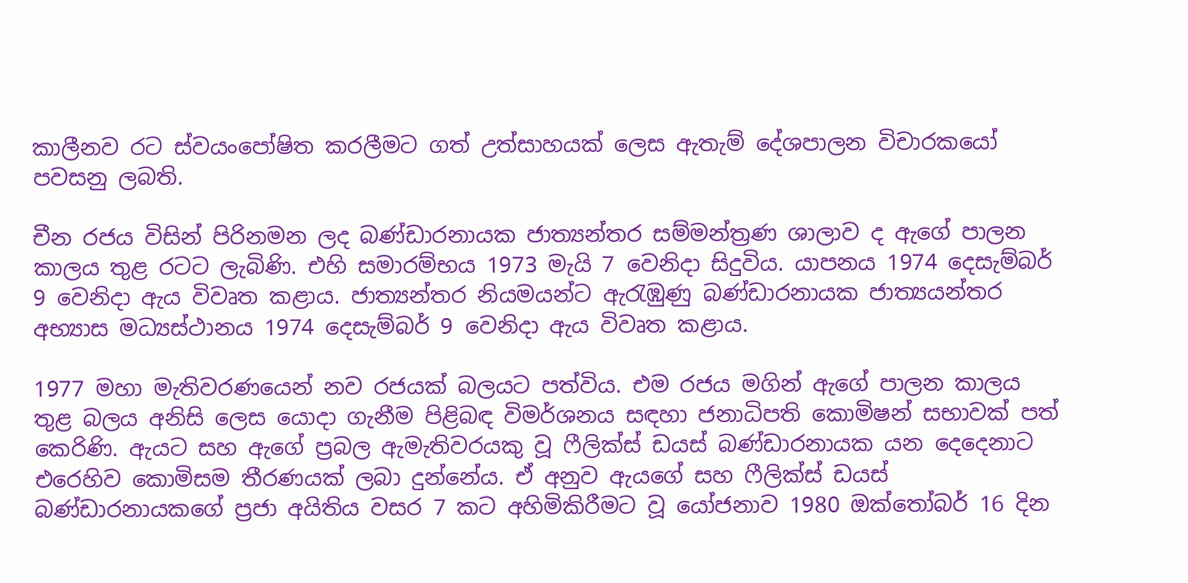කාලීනව රට ස්වයංපෝෂිත කරලීමට ගත් උත්සාහයක් ලෙස ඇතැම් දේශපාලන විචාරකයෝ පවසනු ලබති.

චීන රජය විසින් පිරිනමන ලද බණ්ඩාරනායක ජාත්‍යන්තර සම්මන්ත්‍රණ ශාලාව ද ඇගේ පාලන කාලය තුළ රටට ලැබිණි. එහි සමාරම්භය 1973 මැයි 7 වෙනිදා සිදුවිය. යාපනය 1974 දෙසැම්බර් 9 වෙනිදා ඇය විවෘත කළාය. ජාත්‍යන්තර නියමයන්ට ඇරැඹුණු බණ්ඩාරනායක ජාත්‍යයන්තර අභ්‍යාස මධ්‍යස්ථානය 1974 දෙසැම්බර් 9 වෙනිදා ඇය විවෘත කළාය.

1977 මහා මැතිවරණයෙන් නව රජයක් බලයට පත්විය. එම රජය මගින් ඇගේ පාලන කාලය තුළ බලය අනිසි ලෙස යොදා ගැනීම පිළිබඳ විමර්ශනය සඳහා ජනාධිපති කොමිෂන් සභාවක් පත් කෙරිණි. ඇයට සහ ඇගේ ප්‍රබල ඇමැතිවරයකු වූ ෆීලික්ස් ඩයස් බණ්ඩාරනායක යන දෙදෙනාට එරෙහිව කොමිසම තීරණයක් ලබා දුන්නේය. ඒ අනුව ඇයගේ සහ ෆීලික්ස් ඩයස් බණ්ඩාරනායකගේ ප්‍රජා අයිතිය වසර 7 කට අහිමිකිරීමට වූ යෝජනාව 1980 ඔක්තෝබර් 16 දින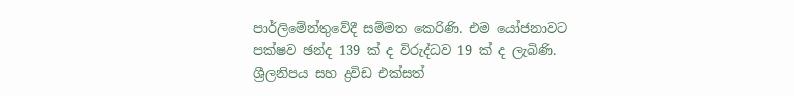පාර්ලිමේන්තුවේදී සම්මත කෙරිණි. එම යෝජනාවට පක්ෂව ඡන්ද 139 ක් ද විරුද්ධව 19 ක් ද ලැබිණි. ශ්‍රීලනිපය සහ ද්‍රවිඩ එක්සත්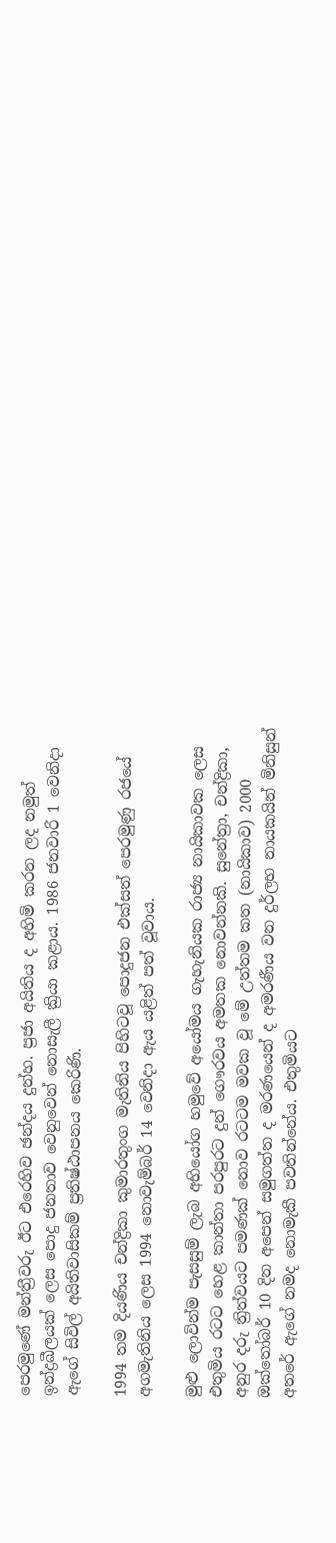පෙරමුණේ මන්ත්‍රීවරු ඊට එරෙහිව ඡන්දය දුන්හ. ප්‍රජා අයිතිය ද අහිමි කරන ලද නමුත් ඉන්ද්‍රඛීලයක් ලෙස පොදු ජනතාව වෙනුවෙන් නොසැලී ක්‍රියා කළාය. 1986 ජනවාරි 1 වෙනිදා ඇගේ සිවිල් අයිතිවාසිකම් ප්‍රතිෂ්ඨාපනය කෙරිණි.

1994 තම දියණිය චන්ද්‍රිකා කුමාරතුංග මැතිනිය පිහිටවූ පොදුජන එක්සත් පෙරමුණු රජයේ අගමැතිනිය ලෙස 1994 නොවැම්බර් 14 වෙනිදා ඇය යළිත් පත් වූවාය.

මුළු ලොවින්ම පැසසුම් ලැබ අභියෝග හමුවේ අයෝමය ගැහැනියක රාජ්‍ය නායිකාවක ලෙස එතුමිය රටට හෙළ කාන්තා පරපුරට දුන් ගෞරවය අමතක නොවන්නකි. සුනේත්‍රා, චන්ද්‍රිකා, අනුර දරු ත්‍රිත්වයට පමණක් නොව රටටම මවක වූ මේ උත්තම කත (නායිකාව) 2000 ඔක්තෝබර් 10 දින අපෙන් සමුගත්ත ද මරණයෙන් ද අමරණීය වන දුර්ලභ නායකයින් මිනිසුන් අතරේ ඇගේ නමද නොමැකී පවතින්නේය. එතුමියට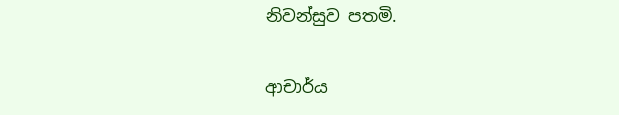නිවන්සුව පතමි.

ආචාර්ය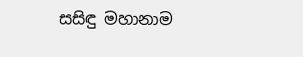සසිඳු මහානාම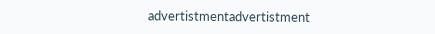advertistmentadvertistment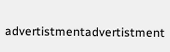advertistmentadvertistment